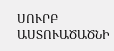ՍՈՒՐԲ ԱՍՏՈՒԱԾԱԾՆԻ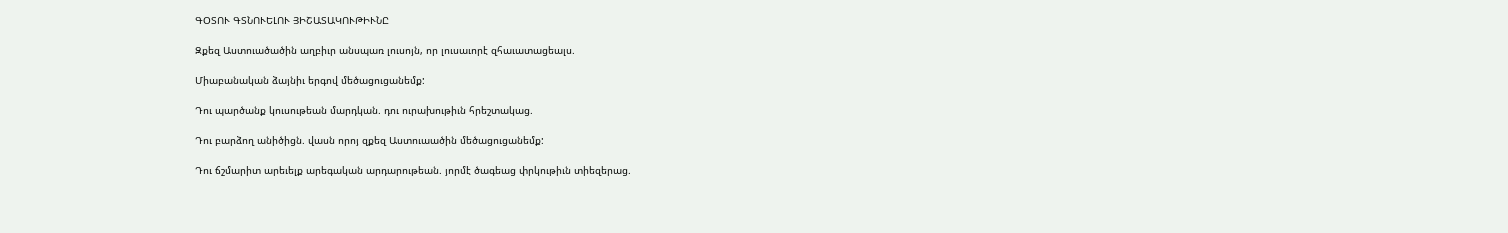ԳՕՏՈՒ ԳՏՆՈՒԵԼՈՒ ՅԻՇԱՏԱԿՈՒԹԻՒՆԸ

Զքեզ Աստուածածին աղբիւր անսպառ լուսոյն, որ լուսաւորէ զհաւատացեալս.

Միաբանական ձայնիւ երգով մեծացուցանեմք:

Դու պարծանք կուսութեան մարդկան. դու ուրախութիւն հրեշտակաց.

Դու բարձող անիծիցն. վասն որոյ զքեզ Աստուաածին մեծացուցանեմք:

Դու ճշմարիտ արեւելք արեգական արդարութեան. յորմէ ծագեաց փրկութիւն տիեզերաց.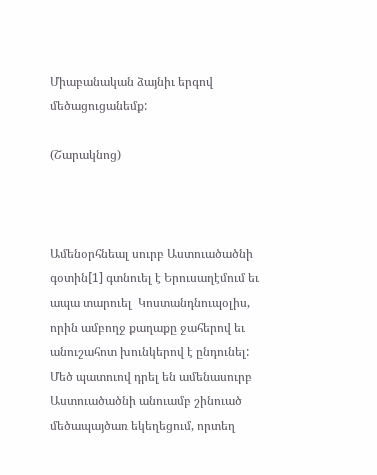Միաբանական ձայնիւ երգով մեծացուցանեմք:

(Շարակնոց)



Ամենօրհնեալ սուրբ Աստուածածնի գօտին[1] գտնուել է Երուսաղէմում եւ ապա տարուել  Կոստանդնուպօլիս, որին ամբողջ քաղաքը ջահերով եւ անուշահոտ խունկերով է ընդունել: Մեծ պատուով դրել են ամենասուրբ Աստուածածնի անուամբ շինուած մեծապայծառ եկեղեցում, որտեղ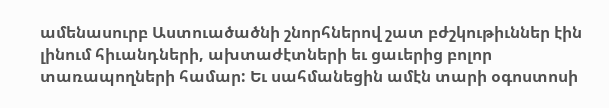ամենասուրբ Աստուածածնի շնորհներով շատ բժշկութիւններ էին լինում հիւանդների, ախտաժէտների եւ ցաւերից բոլոր տառապողների համար: Եւ սահմանեցին ամէն տարի օգոստոսի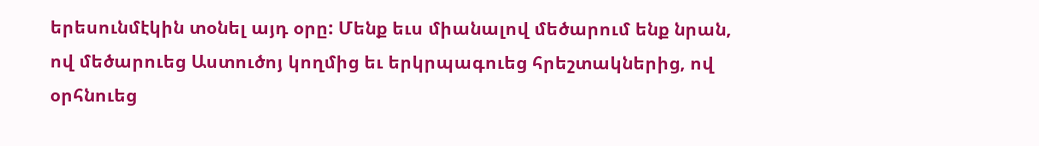երեսունմէկին տօնել այդ օրը: Մենք եւս միանալով մեծարում ենք նրան, ով մեծարուեց Աստուծոյ կողմից եւ երկրպագուեց հրեշտակներից, ով օրհնուեց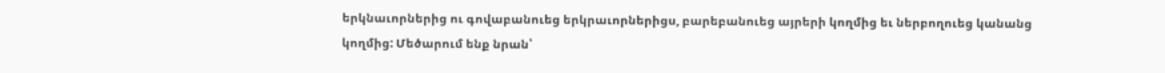երկնաւորներից ու գովաբանուեց երկրաւորներիցս, բարեբանուեց այրերի կողմից եւ ներբողուեց կանանց կողմից: Մեծարում ենք նրան՝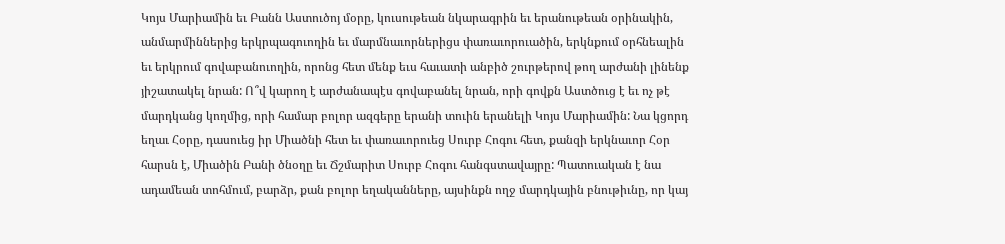Կոյս Մարիամին եւ Բանն Աստուծոյ մօրը, կուսութեան նկարագրին եւ երանութեան օրինակին, անմարմիններից երկրպագուողին եւ մարմնաւորներիցս փառաւորուածին, երկնքում օրհնեալին եւ երկրում գովաբանուողին, որոնց հետ մենք եւս հաւատի անբիծ շուրթերով թող արժանի լինենք յիշատակել նրան: Ո՞վ կարող է արժանապէս գովաբանել նրան, որի գովքն Աստծուց է եւ ոչ թէ մարդկանց կողմից, որի համար բոլոր ազգերը երանի տուին երանելի Կոյս Մարիամին: Նա կցորդ եղաւ Հօրը, դասուեց իր Միածնի հետ եւ փառաւորուեց Սուրբ Հոգու հետ, քանզի երկնաւոր Հօր հարսն է, Միածին Բանի ծնօղը եւ Ճշմարիտ Սուրբ Հոգու հանգստավայրը: Պատուական է նա ադամեան տոհմում, բարձր, քան բոլոր եղականները, այսինքն ողջ մարդկային բնութիւնը, որ կայ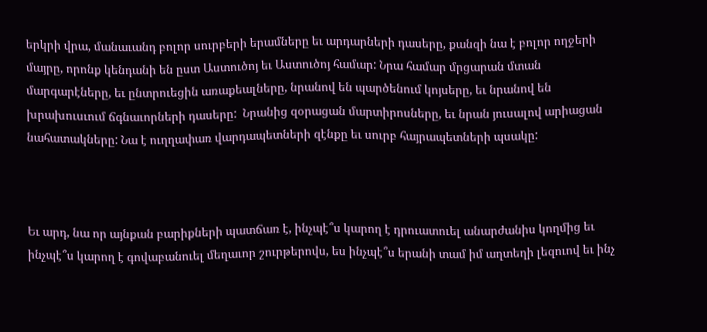երկրի վրա, մանաւանդ բոլոր սուրբերի երամները եւ արդարների դասերը, քանզի նա է բոլոր ողջերի մայրը, որոնք կենդանի են ըստ Աստուծոյ եւ Աստուծոյ համար: Նրա համար մրցարան մտան մարգարէները, եւ ընտրուեցին առաքեալները, նրանով են պարծենում կոյսերը, եւ նրանով են խրախուսւում ճգնաւորների դասերը:  Նրանից զօրացան մարտիրոսները, եւ նրան յուսալով արիացան նահատակները: Նա է ուղղափառ վարդապետների զէնքը եւ սուրբ հայրապետների պսակը:



Եւ արդ, նա որ այնքան բարիքների պատճառ է, ինչպէ՞ս կարող է դրուատուել անարժանիս կողմից եւ ինչպէ՞ս կարող է գովաբանուել մեղաւոր շուրթերովս, ես ինչպէ՞ս երանի տամ իմ աղտեղի լեզուով եւ ինչ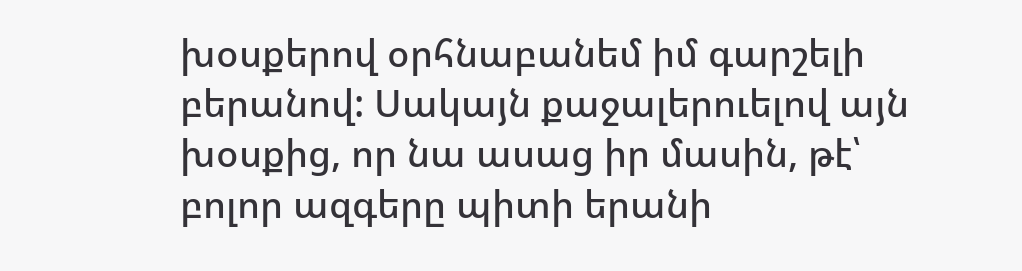խօսքերով օրհնաբանեմ իմ գարշելի բերանով: Սակայն քաջալերուելով այն խօսքից, որ նա ասաց իր մասին, թէ՝ բոլոր ազգերը պիտի երանի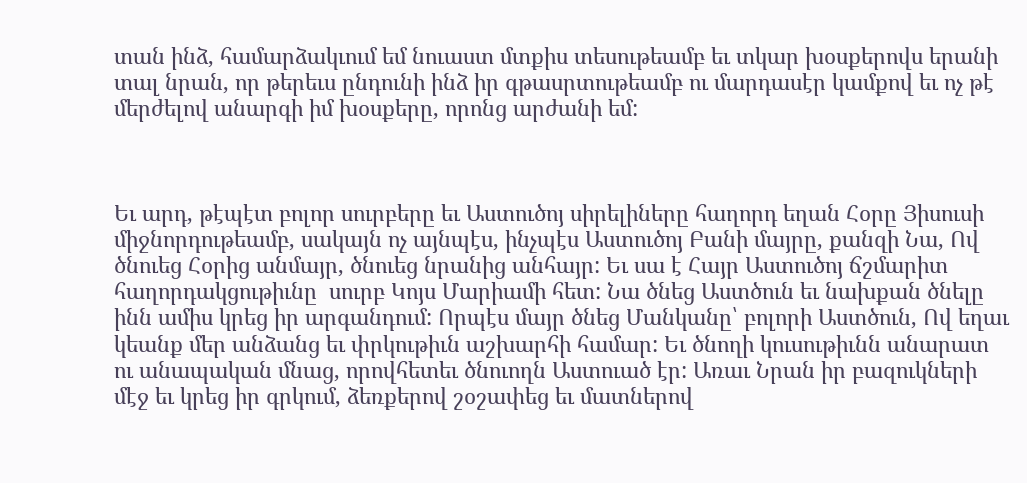տան ինձ, համարձակւում եմ նուաստ մտքիս տեսութեամբ եւ տկար խօսքերովս երանի տալ նրան, որ թերեւս ընդունի ինձ իր գթասրտութեամբ ու մարդասէր կամքով եւ ոչ թէ մերժելով անարգի իմ խօսքերը, որոնց արժանի եմ:



Եւ արդ, թէպէտ բոլոր սուրբերը եւ Աստուծոյ սիրելիները հաղորդ եղան Հօրը Յիսուսի միջնորդութեամբ, սակայն ոչ այնպէս, ինչպէս Աստուծոյ Բանի մայրը, քանզի Նա, Ով ծնուեց Հօրից անմայր, ծնուեց նրանից անհայր: Եւ սա է Հայր Աստուծոյ ճշմարիտ հաղորդակցութիւնը  սուրբ Կոյս Մարիամի հետ: Նա ծնեց Աստծուն եւ նախքան ծնելը ինն ամիս կրեց իր արգանդում: Որպէս մայր ծնեց Մանկանը՝ բոլորի Աստծուն, Ով եղաւ կեանք մեր անձանց եւ փրկութիւն աշխարհի համար: Եւ ծնողի կուսութիւնն անարատ ու անապական մնաց, որովհետեւ ծնուողն Աստուած էր: Առաւ Նրան իր բազուկների մէջ եւ կրեց իր գրկում, ձեռքերով շօշափեց եւ մատներով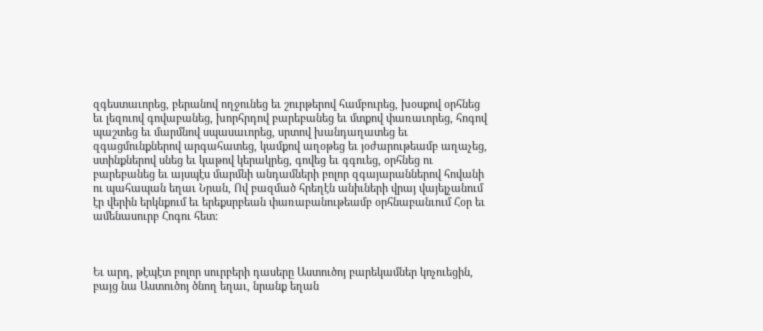զգեստաւորեց, բերանով ողջունեց եւ շուրթերով համբուրեց, խօսքով օրհնեց եւ լեզուով գովաբանեց, խորհրդով բարեբանեց եւ մտքով փառաւորեց, հոգով պաշտեց եւ մարմնով սպասաւորեց, սրտով խանդաղատեց եւ զգացմունքներով արգահատեց, կամքով աղօթեց եւ յօժարութեամբ աղաչեց, ստինքներով սնեց եւ կաթով կերակրեց, գովեց եւ գգուեց, օրհնեց ու բարեբանեց եւ այսպէս մարմնի անդամների բոլոր զգայարաններով հովանի ու պահապան եղաւ Նրան, Ով բազմած հրեղէն անիւների վրայ վայելչանում էր վերին երկնքում եւ երեքսրբեան փառաբանութեամբ օրհնաբանւում Հօր եւ ամենասուրբ Հոգու հետ:



Եւ արդ, թէպէտ բոլոր սուրբերի դասերը Աստուծոյ բարեկամներ կոչուեցին, բայց նա Աստուծոյ ծնող եղաւ, նրանք եղան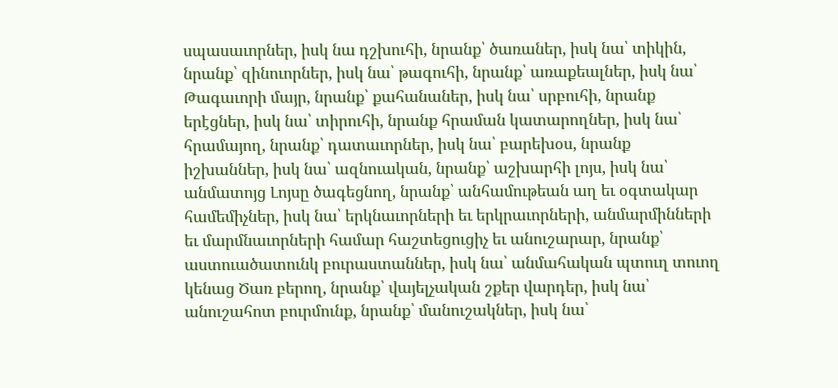սպասաւորներ, իսկ նա դշխուհի, նրանք՝ ծառաներ, իսկ նա՝ տիկին, նրանք՝ զինուորներ, իսկ նա՝ թագուհի, նրանք՝ առաքեալներ, իսկ նա՝ Թագաւորի մայր, նրանք՝ քահանաներ, իսկ նա՝ սրբուհի, նրանք երէցներ, իսկ նա՝ տիրուհի, նրանք հրաման կատարողներ, իսկ նա՝ հրամայող, նրանք՝ դատաւորներ, իսկ նա՝ բարեխօս, նրանք իշխաններ, իսկ նա՝ ազնուական, նրանք՝ աշխարհի լոյս, իսկ նա՝ անմատոյց Լոյսը ծագեցնող, նրանք՝ անհամութեան աղ եւ օգտակար համեմիչներ, իսկ նա՝ երկնաւորների եւ երկրաւորների, անմարմինների եւ մարմնաւորների համար հաշտեցուցիչ եւ անուշարար, նրանք՝ աստուածատունկ բուրաստաններ, իսկ նա՝ անմահական պտուղ տուող կենաց Ծառ բերող, նրանք՝ վայելչական շքեր վարդեր, իսկ նա՝ անուշահոտ բուրմունք, նրանք՝ մանուշակներ, իսկ նա՝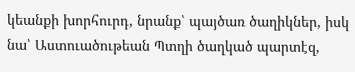կեանքի խորհուրդ, նրանք՝ պայծառ ծաղիկներ, իսկ նա՝ Աստուածութեան Պտղի ծաղկած պարտէզ,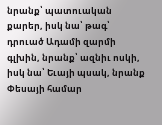նրանք՝ պատուական քարեր, իսկ նա՝ թագ՝ դրուած Ադամի զարմի գլխին, նրանք՝ ազնիւ ոսկի, իսկ նա՝ Եւայի պսակ, նրանք Փեսայի համար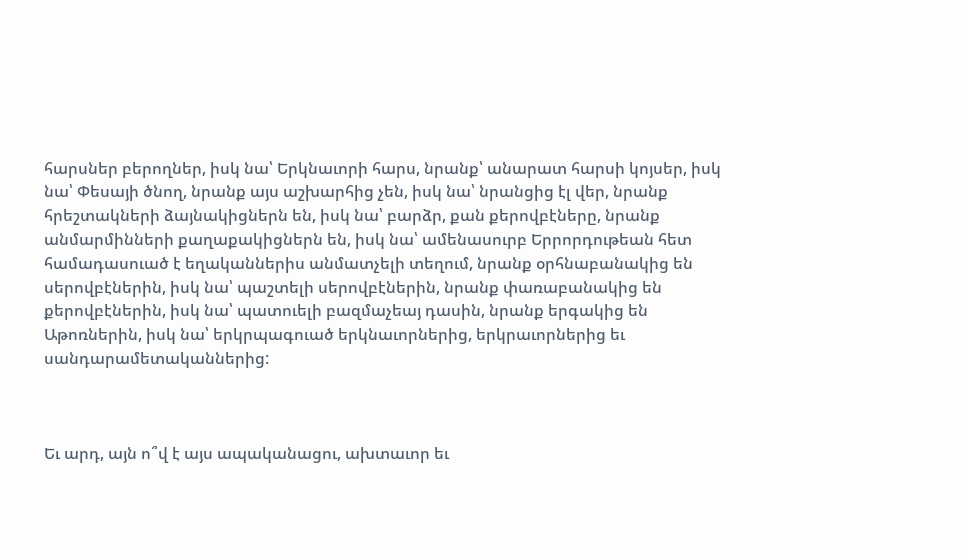հարսներ բերողներ, իսկ նա՝ Երկնաւորի հարս, նրանք՝ անարատ հարսի կոյսեր, իսկ նա՝ Փեսայի ծնող, նրանք այս աշխարհից չեն, իսկ նա՝ նրանցից էլ վեր, նրանք հրեշտակների ձայնակիցներն են, իսկ նա՝ բարձր, քան քերովբէները, նրանք անմարմինների քաղաքակիցներն են, իսկ նա՝ ամենասուրբ Երրորդութեան հետ համադասուած է եղականներիս անմատչելի տեղում, նրանք օրհնաբանակից են սերովբէներին, իսկ նա՝ պաշտելի սերովբէներին, նրանք փառաբանակից են քերովբէներին, իսկ նա՝ պատուելի բազմաչեայ դասին, նրանք երգակից են Աթոռներին, իսկ նա՝ երկրպագուած երկնաւորներից, երկրաւորներից եւ սանդարամետականներից:



Եւ արդ, այն ո՞վ է այս ապականացու, ախտաւոր եւ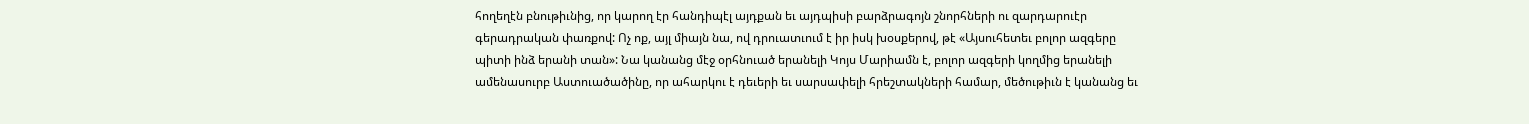հողեղէն բնութիւնից, որ կարող էր հանդիպէլ այդքան եւ այդպիսի բարձրագոյն շնորհների ու զարդարուէր գերադրական փառքով: Ոչ ոք, այլ միայն նա, ով դրուատւում է իր իսկ խօսքերով, թէ «Այսուհետեւ բոլոր ազգերը պիտի ինձ երանի տան»: Նա կանանց մէջ օրհնուած երանելի Կոյս Մարիամն է, բոլոր ազգերի կողմից երանելի ամենասուրբ Աստուածածինը, որ ահարկու է դեւերի եւ սարսափելի հրեշտակների համար, մեծութիւն է կանանց եւ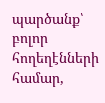պարծանք՝ բոլոր հողեղէնների համար,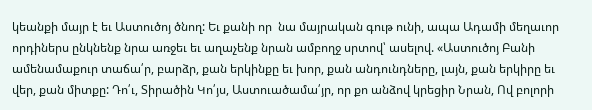կեանքի մայր է եւ Աստուծոյ ծնող: Եւ քանի որ  նա մայրական գութ ունի, ապա Ադամի մեղաւոր որդիներս ընկնենք նրա առջեւ եւ աղաչենք նրան ամբողջ սրտով՝ ասելով. «Աստուծոյ Բանի ամենամաքուր տաճա՛ր, բարձր, քան երկինքը եւ խոր, քան անդունդները, լայն, քան երկիրը եւ վեր, քան միտքը: Դո՛ւ, Տիրածին Կո՛յս, Աստուածամա՛յր, որ քո անձով կրեցիր Նրան, Ով բոլորի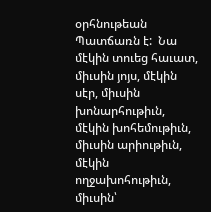օրհնութեան Պատճառն է:  Նա մէկին տուեց հաւատ, միւսին յոյս, մէկին սէր, միւսին խոնարհութիւն, մէկին խոհեմութիւն, միւսին արիութիւն, մէկին ողջախոհութիւն, միւսին՝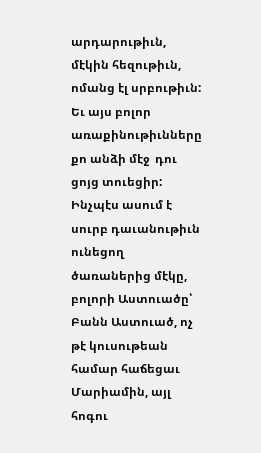արդարութիւն, մէկին հեզութիւն, ոմանց էլ սրբութիւն: Եւ այս բոլոր առաքինութիւնները քո անձի մէջ  դու ցոյց տուեցիր: Ինչպէս ասում է սուրբ դաւանութիւն ունեցող ծառաներից մէկը, բոլորի Աստուածը՝ Բանն Աստուած, ոչ թէ կուսութեան համար հաճեցաւ Մարիամին, այլ հոգու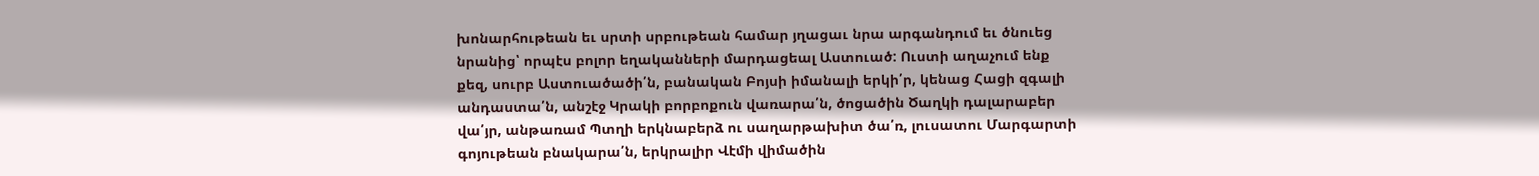խոնարհութեան եւ սրտի սրբութեան համար յղացաւ նրա արգանդում եւ ծնուեց նրանից՝ որպէս բոլոր եղականների մարդացեալ Աստուած: Ուստի աղաչում ենք քեզ, սուրբ Աստուածածի՛ն, բանական Բոյսի իմանալի երկի՛ր, կենաց Հացի զգալի անդաստա՛ն, անշէջ Կրակի բորբոքուն վառարա՛ն, ծոցածին Ծաղկի դալարաբեր վա՛յր, անթառամ Պտղի երկնաբերձ ու սաղարթախիտ ծա՛ռ, լուսատու Մարգարտի գոյութեան բնակարա՛ն, երկրալիր Վէմի վիմածին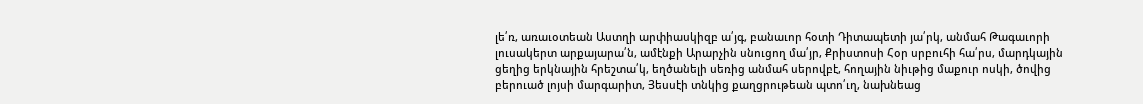լե՛ռ, առաւօտեան Աստղի արփիասկիզբ ա՛յգ, բանաւոր հօտի Դիտապետի յա՛րկ, անմահ Թագաւորի լուսակերտ արքայարա՛ն, ամէնքի Արարչին սնուցող մա՛յր, Քրիստոսի Հօր սրբուհի հա՛րս, մարդկային ցեղից երկնային հրեշտա՛կ, եղծանելի սեռից անմահ սերովբէ, հողային նիւթից մաքուր ոսկի, ծովից բերուած լոյսի մարգարիտ, Յեսսէի տնկից քաղցրութեան պտո՛ւղ, նախնեաց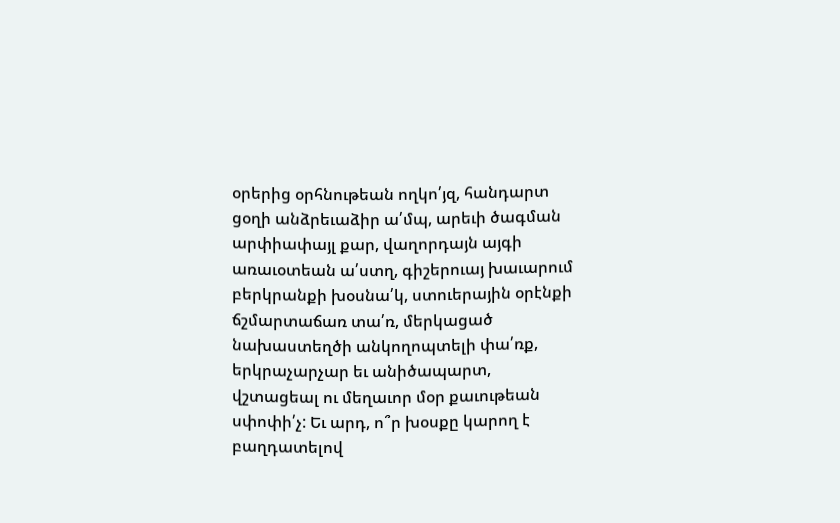օրերից օրհնութեան ողկո՛յզ, հանդարտ ցօղի անձրեւաձիր ա՛մպ, արեւի ծագման արփիափայլ քար, վաղորդայն այգի առաւօտեան ա՛ստղ, գիշերուայ խաւարում բերկրանքի խօսնա՛կ, ստուերային օրէնքի ճշմարտաճառ տա՛ռ, մերկացած նախաստեղծի անկողոպտելի փա՛ռք, երկրաչարչար եւ անիծապարտ, վշտացեալ ու մեղաւոր մօր քաւութեան սփոփի՛չ: Եւ արդ, ո՞ր խօսքը կարող է բաղդատելով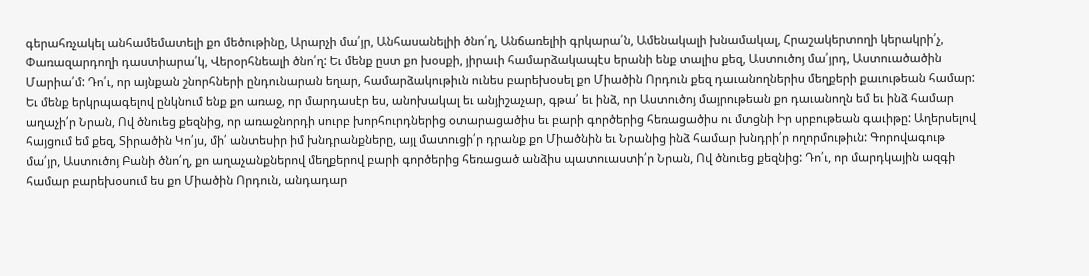գերահռչակել անհամեմատելի քո մեծութինը, Արարչի մա՛յր, Անհասանելիի ծնո՛ղ, Անճառելիի գրկարա՛ն, Ամենակալի խնամակալ, Հրաշակերտողի կերակրի՛չ, Փառազարդողի դաստիարա՛կ, Վերօրհնեալի ծնո՛ղ: Եւ մենք ըստ քո խօսքի, յիրաւի համարձակապէս երանի ենք տալիս քեզ, Աստուծոյ մա՛յրդ, Աստուածածին Մարիա՛մ: Դո՛ւ, որ այնքան շնորհների ընդունարան եղար, համարձակութիւն ունես բարեխօսել քո Միածին Որդուն քեզ դաւանողներիս մեղքերի քաւութեան համար: Եւ մենք երկրպագելով ընկնում ենք քո առաջ, որ մարդասէր ես, անոխակալ եւ անյիշաչար, գթա՛ եւ ինձ, որ Աստուծոյ մայրութեան քո դաւանողն եմ եւ ինձ համար աղաչի՛ր Նրան, Ով ծնուեց քեզնից, որ առաջնորդի սուրբ խորհուրդներից օտարացածիս եւ բարի գործերից հեռացածիս ու մտցնի Իր սրբութեան գաւիթը: Աղերսելով հայցում եմ քեզ, Տիրածին Կո՛յս, մի՛ անտեսիր իմ խնդրանքները, այլ մատուցի՛ր դրանք քո Միածնին եւ Նրանից ինձ համար խնդրի՛ր ողորմութիւն: Գորովագութ մա՛յր, Աստուծոյ Բանի ծնո՛ղ, քո աղաչանքներով մեղքերով բարի գործերից հեռացած անձիս պատուաստի՛ր Նրան, Ով ծնուեց քեզնից: Դո՛ւ, որ մարդկային ազգի համար բարեխօսում ես քո Միածին Որդուն, անդադար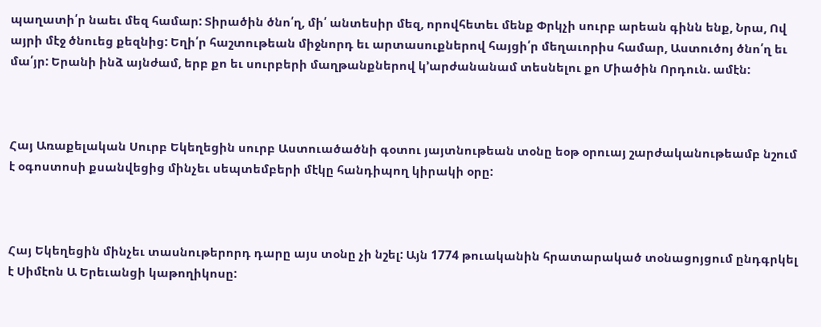պաղատի՛ր նաեւ մեզ համար: Տիրածին ծնո՛ղ, մի՛ անտեսիր մեզ, որովհետեւ մենք Փրկչի սուրբ արեան գինն ենք, Նրա, Ով այրի մէջ ծնուեց քեզնից: Եղի՛ր հաշտութեան միջնորդ եւ արտասուքներով հայցի՛ր մեղաւորիս համար, Աստուծոյ ծնո՛ղ եւ մա՛յր: Երանի ինձ այնժամ, երբ քո եւ սուրբերի մաղթանքներով կ՚արժանանամ տեսնելու քո Միածին Որդուն. ամէն:



Հայ Առաքելական Սուրբ Եկեղեցին սուրբ Աստուածածնի գօտու յայտնութեան տօնը եօթ օրուայ շարժականութեամբ նշում է օգոստոսի քսանվեցից մինչեւ սեպտեմբերի մէկը հանդիպող կիրակի օրը:



Հայ Եկեղեցին մինչեւ տասնութերորդ դարը այս տօնը չի նշել: Այն 1774 թուականին հրատարակած տօնացոյցում ընդգրկել է Սիմէոն Ա Երեւանցի կաթողիկոսը: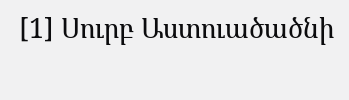[1] Սուրբ Աստուածածնի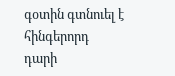գօտին գտնուել է հինգերորդ դարի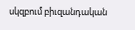սկզբում բիւզանդական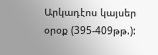Արկադէոս կայսեր օրօք (395-409թթ.):